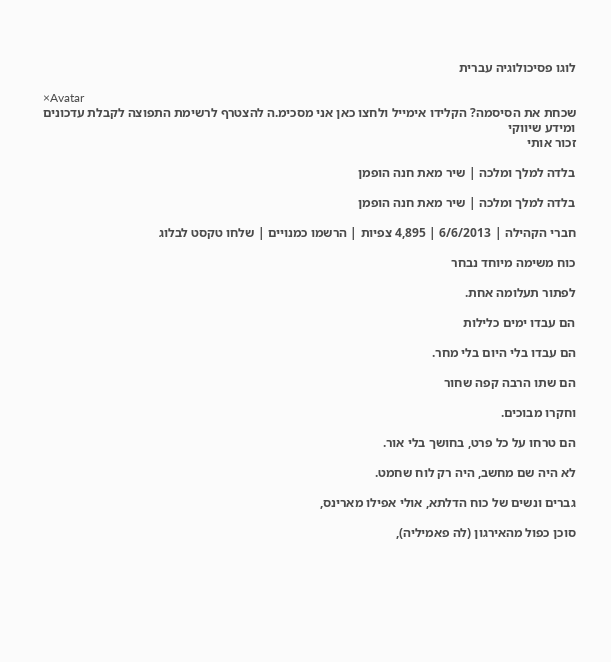לוגו פסיכולוגיה עברית

×Avatar
שכחת את הסיסמה? הקלידו אימייל ולחצו כאן אני מסכימ.ה להצטרף לרשימת התפוצה לקבלת עדכונים ומידע שיווקי
זכור אותי

בלדה למלך ומלכה | שיר מאת חנה הופמן

בלדה למלך ומלכה | שיר מאת חנה הופמן

חברי הקהילה | 6/6/2013 | 4,895 צפיות | הרשמו כמנויים | שלחו טקסט לבלוג

כוח משימה מיוחד נבחר

לפתור תעלומה אחת.

הם עבדו ימים כלילות

הם עבדו בלי היום בלי מחר.

הם שתו הרבה קפה שחור

וחקרו מבוכים.

הם טרחו על כל פרט, בחושך בלי אור.

לא היה שם מחשב, היה רק לוח שחמט.

גברים ונשים של כוח הדלתא, אולי אפילו מארינס,

סוכן כפול מהאירגון (לה פאמיליה),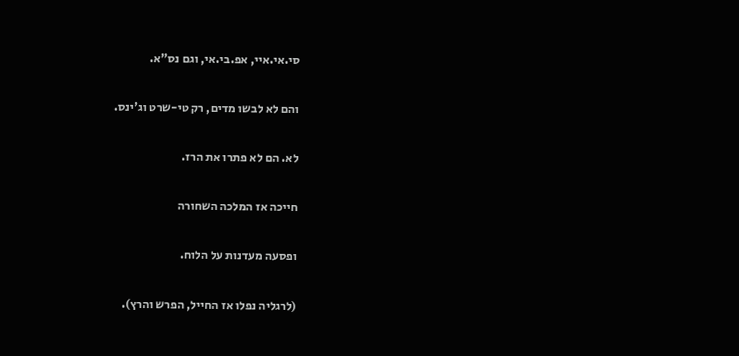סי.אי.איי, אפ.בי.אי, וגם נס"א.

והם לא לבשו מדים, רק טי-שרט וג'ינס.

לא. הם לא פתרו את הרז.

חייכה אז המלכה השחורה

ופסעה מעדנות על הלוח.

(לרגליה נפלו אז החייל, הפרש והרץ).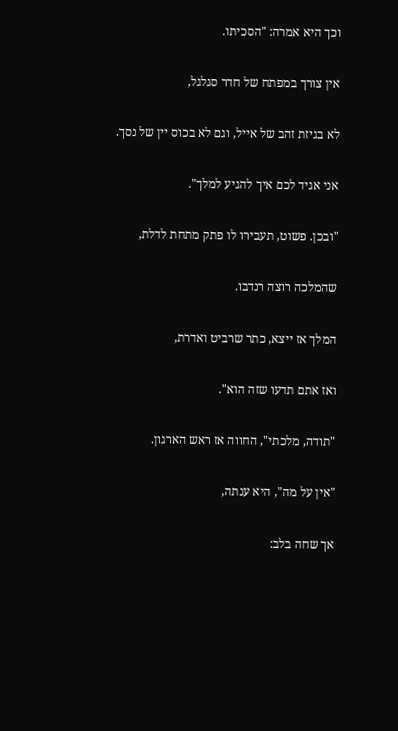וכך היא אמרה: "הסכיתו.

אין צורך במפתח של חדר סגלגל,

לא בגיזת זהב של אייל, וגם לא בכוס יין של נסך.

אני אגיד לכם איך להגיע למלך".

"ובכן. פשוט, תעבירו לו פתק מתחת לדלת,

שהמלכה רוצה רנדבו.

המלך אז ייצא, כתר שרביט ואדרת,

ואז אתם תדעו שזה הוא".

"תודה, מלכתי", החווה אז ראש הארגון.

"אין על מה", היא ענתה,

אך שחה בלב: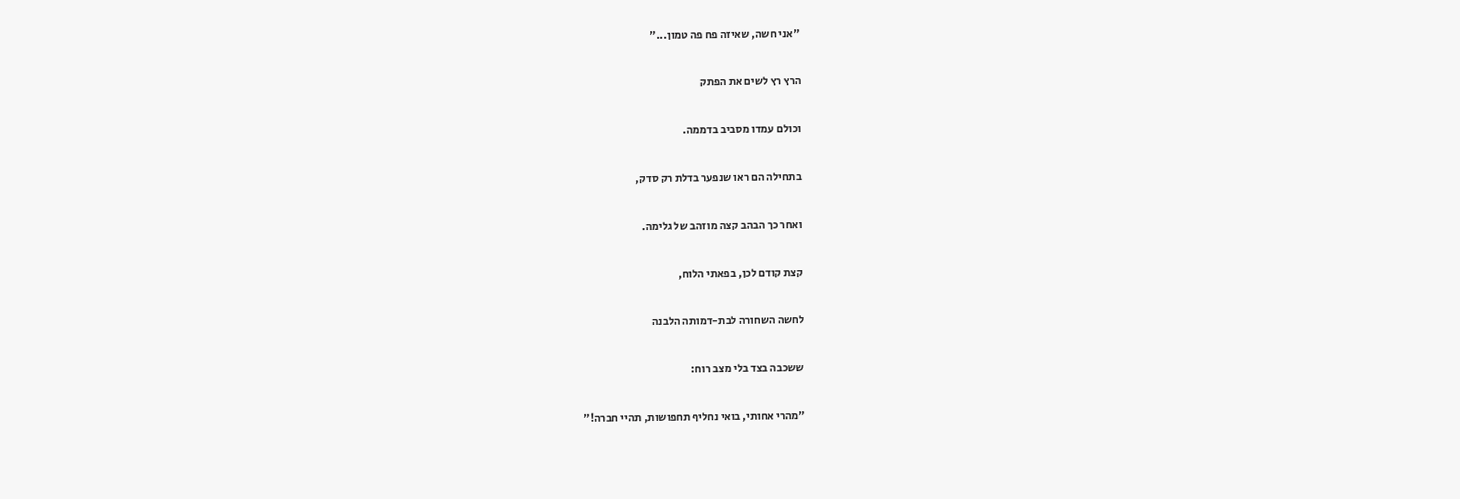"אני חשה, שאיזה פח פה טמון..."

הרץ רץ לשים את הפתק

וכולם עמדו מסביב בדממה.

בתחילה הם ראו שנפער בדלת רק סדק,

ואחר כך הבהב קצה מוזהב של גלימה.

קצת קודם לכן, בפאתי הלוח,

לחשה השחורה לבת-דמותה הלבנה

ששכבה בצד בלי מצב רוח:

"מהרי אחותי, בואי נחליף תחפושות, תהיי חברה!"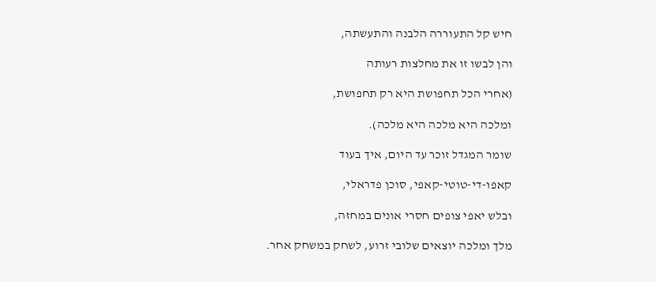חיש קל התעוררה הלבנה והתעשתה,

והן לבשו זו את מחלצות רעותה

(אחרי הכל תחפושת היא רק תחפושת,

ומלכה היא מלכה היא מלכה).

שומר המגדל זוכר עד היום, איך בעוד

קאפו-די-טוטי-קאפי, סוכן פדראלי,

ובלש יאפי צופים חסרי אונים במחזה,

מלך ומלכה יוצאים שלובי זרוע, לשחק במשחק אחר.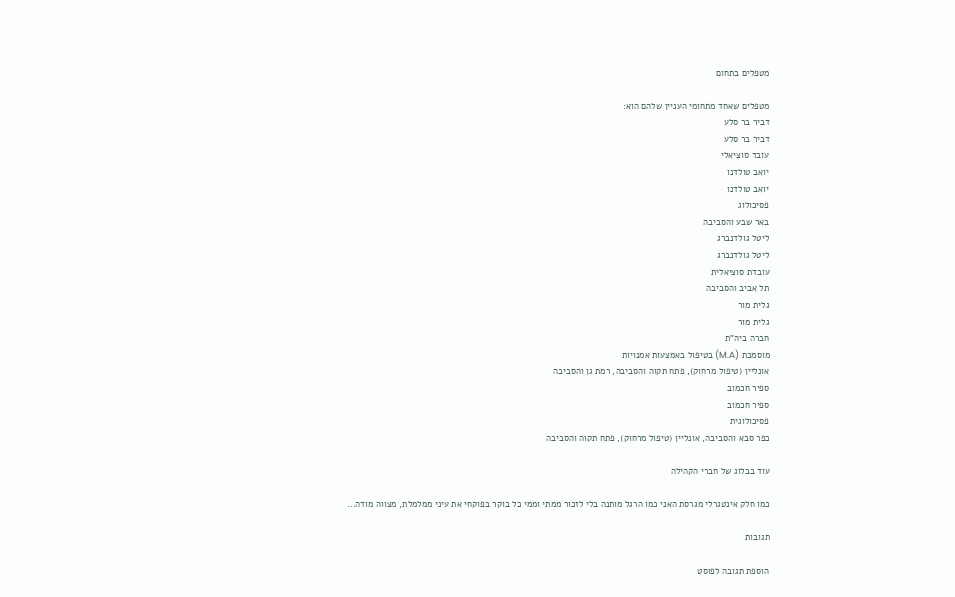מטפלים בתחום

מטפלים שאחד מתחומי העניין שלהם הוא:
דביר בר סלע
דביר בר סלע
עובד סוציאלי
יואב טולדנו
יואב טולדנו
פסיכולוג
באר שבע והסביבה
ליטל גולדנברג
ליטל גולדנברג
עובדת סוציאלית
תל אביב והסביבה
גלית מור
גלית מור
חברה ביה"ת
מוסמכת (M.A) בטיפול באמצעות אמנויות
אונליין (טיפול מרחוק), פתח תקוה והסביבה, רמת גן והסביבה
ספיר חכמוב
ספיר חכמוב
פסיכולוגית
כפר סבא והסביבה, אונליין (טיפול מרחוק), פתח תקוה והסביבה

עוד בבלוג של חברי הקהילה

כמו חלק אינטגרלי מגרסת האני כמו הרגל מותנה בלי לזכור ממתי וממי כל בוקר בפוקחי את עיני ממלמלת, מצווה מודה...

תגובות

הוספת תגובה לפוסט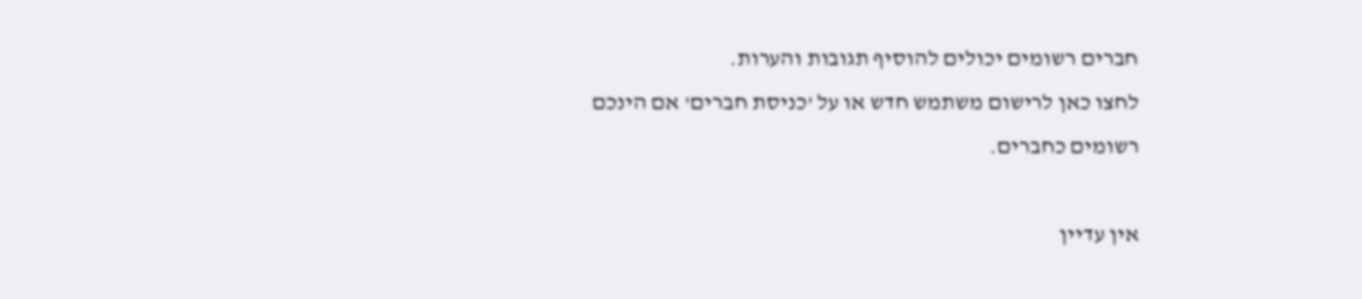חברים רשומים יכולים להוסיף תגובות והערות.
לחצו כאן לרישום משתמש חדש או על 'כניסת חברים' אם הינכם רשומים כחברים.

אין עדיין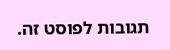תגובות לפוסט זה.